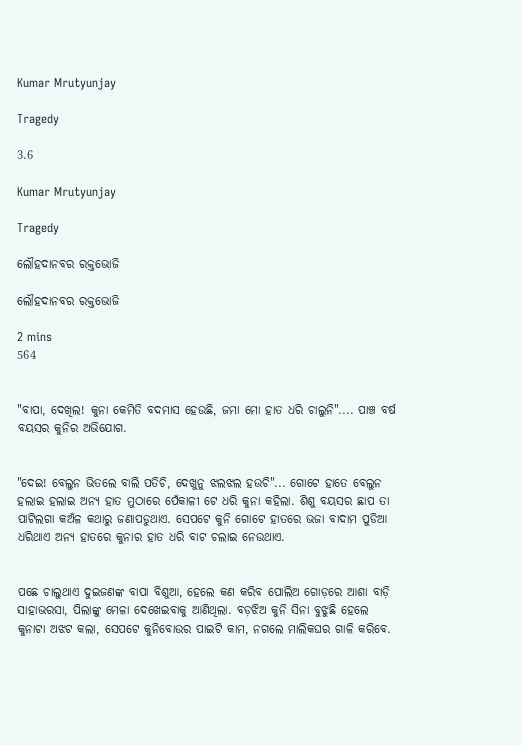Kumar Mrutyunjay

Tragedy

3.6

Kumar Mrutyunjay

Tragedy

ଲୌହଦାନବର ରକ୍ତଭୋଜି

ଲୌହଦାନବର ରକ୍ତଭୋଜି

2 mins
564


"ବାପା, ଦେଖିଲ! କୁନା କେମିତି ବଦମାସ ହେଉଛି, ଜମା ମୋ ହାତ ଧରି ଚାଲୁନି".... ପାଞ୍ଚ ବର୍ଷ ବୟସର କୁନିର ଅଭିଯୋଗ.


"ଦେଇ! ବେଲୁନ ଭିତଲେ ବାଲି ପତିଚି, ଦେଖୁନୁ ଝଲଝଲ ହଉଚି"... ଗୋଟେ ହାତେ ବେଲୁନ ହଲାଇ ହଲାଇ ଅନ୍ୟ ହାତ ମୁଠାରେ ପେଁକାଳୀ ଟେ ଧରି କୁନା କହିଲା. ଶିଶୁ ବୟସର ଛାପ ତା ପାଟିଲଗା କଅଁଳ କଥାରୁ ଜଣାପଡୁଥାଏ. ସେପଟେ କୁନି ଗୋଟେ ହାତରେ ଭଜା ବାଦାମ ପୁଡିଆ ଧରିଥାଏ ଅନ୍ୟ ହାତରେ କୁନାର ହାତ ଧରି ବାଟ ଚଲାଇ ନେଉଥାଏ.


ପଛେ ଚାଲୁଥାଏ ଦୁଇଜଣଙ୍କ ବାପା ବିଶୁଆ, ହେଲେ କଣ କରିବ ପୋଲିଅ ଗୋଡ଼ରେ ଆଶା ବାଡ଼ି ସାହାଭରସା, ପିଲାଙ୍କୁ ମେଳା ଦେଖେଇବାକୁ ଆଣିଥିଲା. ବଡ଼ଝିଅ କୁନି ସିନା ବୁଝୁଛି ହେଲେ କୁନାଟା ଅଝଟ କଲା, ସେପଟେ କୁନିବୋଉର ପାଇଟି କାମ, ନଗଲେ ମାଲିକଘର ଗାଳି କରିବେ.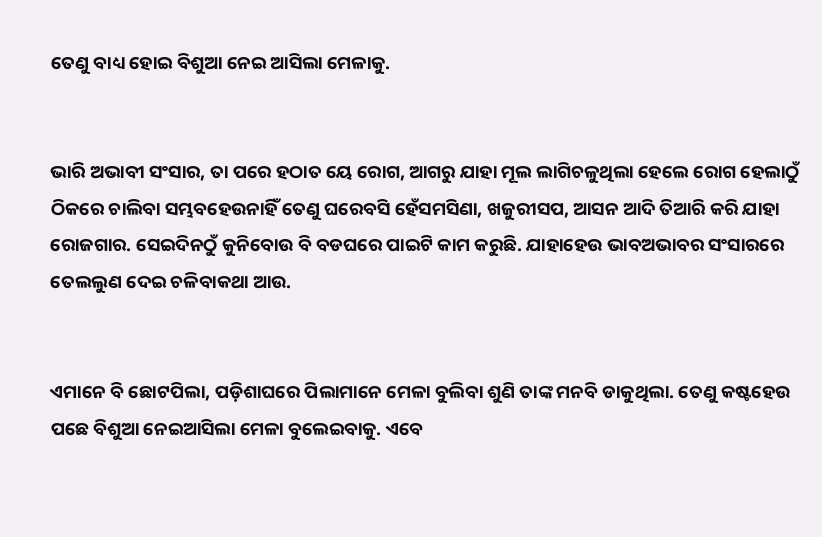ତେଣୁ ବାଧ୍ୟ ହୋଇ ବିଶୁଆ ନେଇ ଆସିଲା ମେଳାକୁ.


ଭାରି ଅଭାବୀ ସଂସାର, ତା ପରେ ହଠାତ ୟେ ରୋଗ, ଆଗରୁ ଯାହା ମୂଲ ଲାଗିଚଳୁଥିଲା ହେଲେ ରୋଗ ହେଲାଠୁଁ ଠିକରେ ଚାଲିବା ସମ୍ଭବହେଉନାହିଁ ତେଣୁ ଘରେବସି ହେଁସମସିଣା, ଖଜୁରୀସପ, ଆସନ ଆଦି ତିଆରି କରି ଯାହା ରୋଜଗାର. ସେଇଦିନଠୁଁ କୁନିବୋଉ ବି ବଡଘରେ ପାଇଟି କାମ କରୁଛି. ଯାହାହେଉ ଭାବଅଭାବର ସଂସାରରେ ତେଲଲୁଣ ଦେଇ ଚଳିବାକଥା ଆଉ.


ଏମାନେ ବି ଛୋଟପିଲା, ପଡ଼ିଶାଘରେ ପିଲାମାନେ ମେଳା ବୁଲିବା ଶୁଣି ତାଙ୍କ ମନବି ଡାକୁଥିଲା. ତେଣୁ କଷ୍ଟହେଉ ପଛେ ବିଶୁଆ ନେଇଆସିଲା ମେଳା ବୁଲେଇବାକୁ. ଏବେ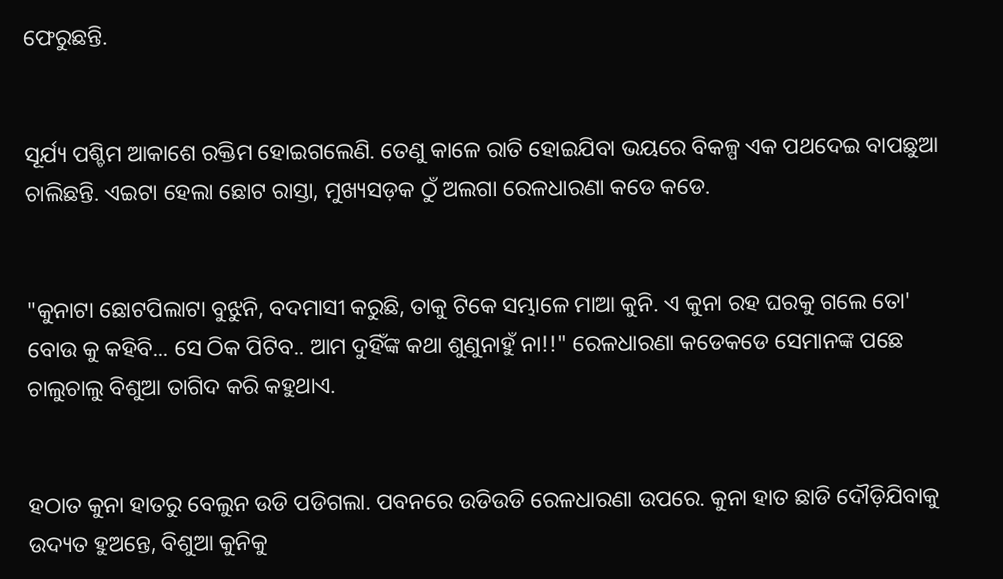ଫେରୁଛନ୍ତି.


ସୂର୍ଯ୍ୟ ପଶ୍ଚିମ ଆକାଶେ ରକ୍ତିମ ହୋଇଗଲେଣି. ତେଣୁ କାଳେ ରାତି ହୋଇଯିବା ଭୟରେ ବିକଳ୍ପ ଏକ ପଥଦେଇ ବାପଛୁଆ ଚାଲିଛନ୍ତି. ଏଇଟା ହେଲା ଛୋଟ ରାସ୍ତା, ମୁଖ୍ୟସଡ଼କ ଠୁଁ ଅଲଗା ରେଳଧାରଣା କଡେ କଡେ.


"କୁନାଟା ଛୋଟପିଲାଟା ବୁଝୁନି, ବଦମାସୀ କରୁଛି, ତାକୁ ଟିକେ ସମ୍ଭାଳେ ମାଆ କୁନି. ଏ କୁନା ରହ ଘରକୁ ଗଲେ ତୋ' ବୋଉ କୁ କହିବି... ସେ ଠିକ ପିଟିବ.. ଆମ ଦୁହିଁଙ୍କ କଥା ଶୁଣୁନାହୁଁ ନା!!" ରେଳଧାରଣା କଡେକଡେ ସେମାନଙ୍କ ପଛେ ଚାଲୁଚାଲୁ ବିଶୁଆ ତାଗିଦ କରି କହୁଥାଏ.


ହଠାତ କୁନା ହାତରୁ ବେଲୁନ ଉଡି ପଡିଗଲା. ପବନରେ ଉଡିଉଡି ରେଳଧାରଣା ଉପରେ. କୁନା ହାତ ଛାଡି ଦୌଡ଼ିଯିବାକୁ ଉଦ୍ୟତ ହୁଅନ୍ତେ, ବିଶୁଆ କୁନିକୁ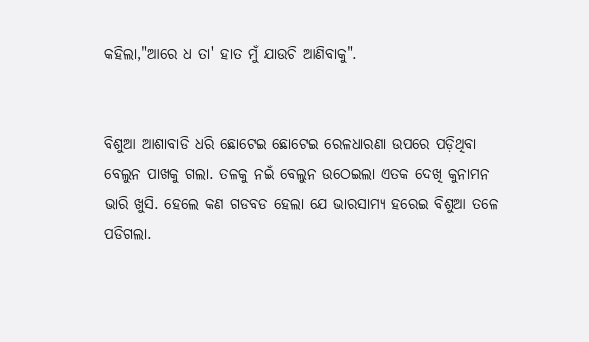କହିଲା,"ଆରେ ଧ ତା' ହାତ ମୁଁ ଯାଉଚି ଆଣିବାକୁ".


ବିଶୁଆ ଆଶାବାଡି ଧରି ଛୋଟେଇ ଛୋଟେଇ ରେଳଧାରଣା ଉପରେ ପଡ଼ିଥିବା ବେଲୁନ ପାଖକୁ ଗଲା. ତଳକୁ ନଇଁ ବେଲୁନ ଉଠେଇଲା ଏତକ ଦେଖି କୁନାମନ ଭାରି ଖୁସି. ହେଲେ କଣ ଗଡବଡ ହେଲା ଯେ ଭାରସାମ୍ୟ ହରେଇ ବିଶୁଆ ତଳେ ପଡିଗଲା.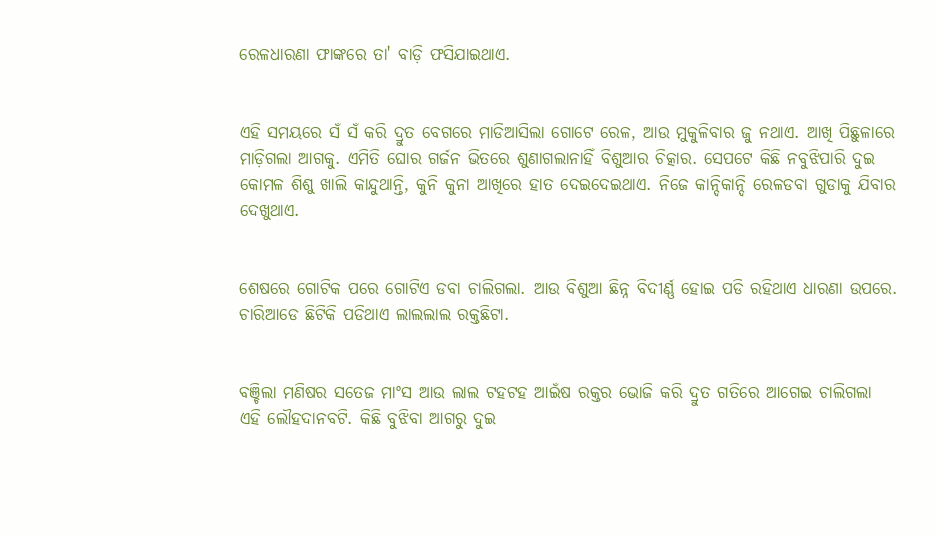ରେଳଧାରଣା ଫାଙ୍କରେ ତା' ବାଡ଼ି ଫସିଯାଇଥାଏ.


ଏହି ସମୟରେ ସଁ ସଁ କରି ଦ୍ରୁତ ବେଗରେ ମାଡିଆସିଲା ଗୋଟେ ରେଳ, ଆଉ ମୁକୁଳିବାର ଜୁ ନଥାଏ. ଆଖି ପିଛୁଳାରେ ମାଡ଼ିଗଲା ଆଗକୁ. ଏମିତି ଘୋର ଗର୍ଜନ ଭିତରେ ଶୁଣାଗଲାନାହିଁ ବିଶୁଆର ଚିତ୍କାର. ସେପଟେ କିଛି ନବୁଝିପାରି ଦୁଇ କୋମଳ ଶିଶୁ ଖାଲି କାନ୍ଦୁଥାନ୍ତି, କୁନି କୁନା ଆଖିରେ ହାତ ଦେଇଦେଇଥାଏ. ନିଜେ କାନ୍ଦିକାନ୍ଦି ରେଳଡବା ଗୁଡାକୁ ଯିବାର ଦେଖୁଥାଏ.


ଶେଷରେ ଗୋଟିକ ପରେ ଗୋଟିଏ ଡବା ଚାଲିଗଲା. ଆଉ ବିଶୁଆ ଛିନ୍ନ ବିଦୀର୍ଣ୍ଣ ହୋଇ ପଡି ରହିଥାଏ ଧାରଣା ଉପରେ. ଚାରିଆଡେ ଛିଟିକି ପଡିଥାଏ ଲାଲଲାଲ ରକ୍ତଛିଟା.


ବଞ୍ଚିଲା ମଣିଷର ସତେଜ ମାଂସ ଆଉ ଲାଲ ଟହଟହ ଆଇଁଷ ରକ୍ତର ଭୋଜି କରି ଦ୍ରୁତ ଗତିରେ ଆଗେଇ ଚାଲିଗଲା ଏହି ଲୌହଦାନବଟି. କିଛି ବୁଝିବା ଆଗରୁ ଦୁଇ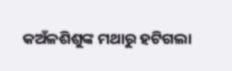କଅଁଳଶିଶୁଙ୍କ ମଥାରୁ ହଟିଗଲା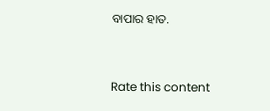ବାପାର ହାତ.


Rate this content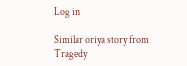Log in

Similar oriya story from Tragedy